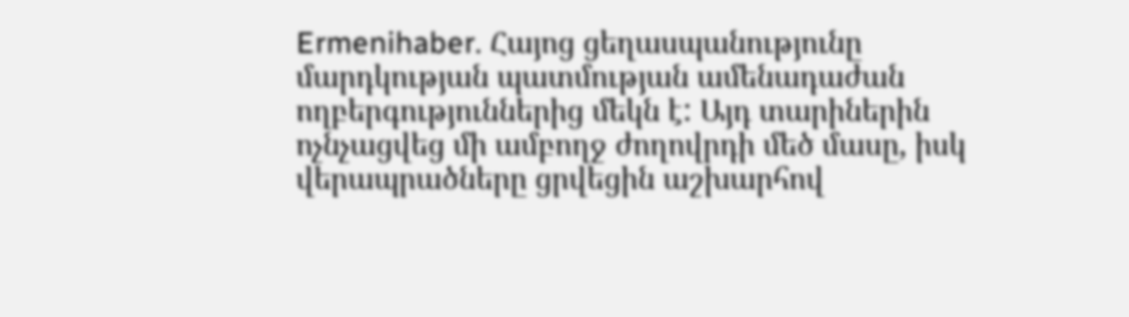Ermenihaber. Հայոց ցեղասպանությունը մարդկության պատմության ամենադաժան ողբերգություններից մեկն է: Այդ տարիներին ոչնչացվեց մի ամբողջ ժողովրդի մեծ մասը, իսկ վերապրածները ցրվեցին աշխարհով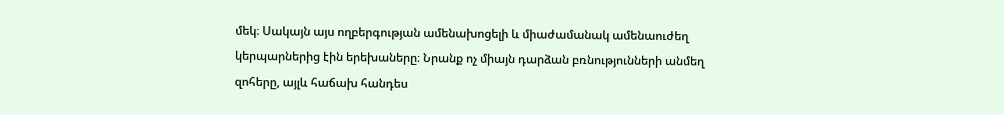մեկ։ Սակայն այս ողբերգության ամենախոցելի և միաժամանակ ամենաուժեղ կերպարներից էին երեխաները։ Նրանք ոչ միայն դարձան բռնությունների անմեղ զոհերը, այլև հաճախ հանդես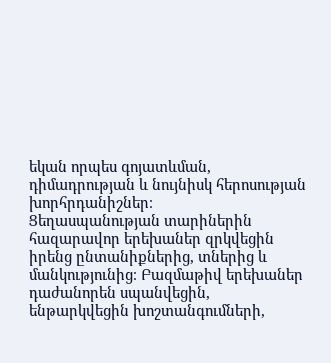եկան որպես գոյատևման, դիմադրության և նույնիսկ հերոսության խորհրդանիշներ։
Ցեղասպանության տարիներին հազարավոր երեխաներ զրկվեցին իրենց ընտանիքներից, տներից և մանկությունից։ Բազմաթիվ երեխաներ դաժանորեն սպանվեցին, ենթարկվեցին խոշտանգումների,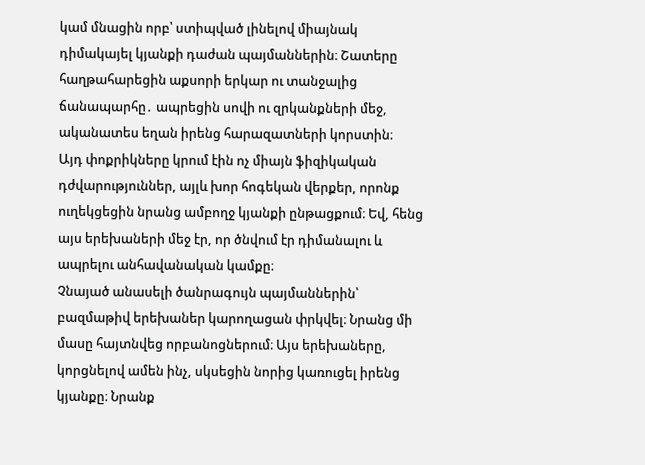կամ մնացին որբ՝ ստիպված լինելով միայնակ դիմակայել կյանքի դաժան պայմաններին։ Շատերը հաղթահարեցին աքսորի երկար ու տանջալից ճանապարհը․ ապրեցին սովի ու զրկանքների մեջ, ականատես եղան իրենց հարազատների կորստին։
Այդ փոքրիկները կրում էին ոչ միայն ֆիզիկական դժվարություններ, այլև խոր հոգեկան վերքեր, որոնք ուղեկցեցին նրանց ամբողջ կյանքի ընթացքում։ Եվ, հենց այս երեխաների մեջ էր, որ ծնվում էր դիմանալու և ապրելու անհավանական կամքը։
Չնայած անասելի ծանրագույն պայմաններին՝ բազմաթիվ երեխաներ կարողացան փրկվել։ Նրանց մի մասը հայտնվեց որբանոցներում։ Այս երեխաները, կորցնելով ամեն ինչ, սկսեցին նորից կառուցել իրենց կյանքը։ Նրանք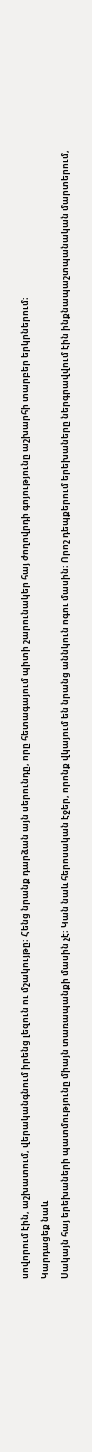սովորում էին, աշխատում, վերականգնում իրենց լեզուն ու մշակույթը։ Հենց նրանք դարձան այն սերունդը, որը հետագայում պիտի շարունակեր հայ ժողովրդի գոյությունը աշխարհի տարբեր երկրներում։
Կարդացեք նաև
Սակայն հայ երեխաների պատմությունը միայն տառապանքի մասին չէ։ Կան նաև հերոսական էջեր, որոնք վկայում են նրանց աննկուն ոգու մասին։ Որոշ դեպքերում երեխաները ներգրավվում էին ինքնապաշտպանական մարտերում,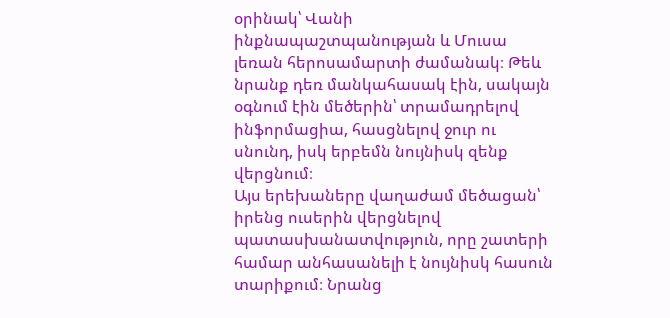օրինակ՝ Վանի ինքնապաշտպանության և Մուսա լեռան հերոսամարտի ժամանակ։ Թեև նրանք դեռ մանկահասակ էին, սակայն օգնում էին մեծերին՝ տրամադրելով ինֆորմացիա, հասցնելով ջուր ու սնունդ, իսկ երբեմն նույնիսկ զենք վերցնում։
Այս երեխաները վաղաժամ մեծացան՝ իրենց ուսերին վերցնելով պատասխանատվություն, որը շատերի համար անհասանելի է նույնիսկ հասուն տարիքում։ Նրանց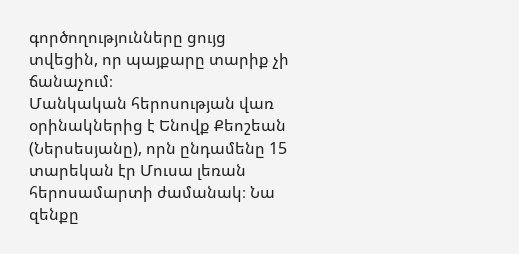գործողությունները ցույց տվեցին, որ պայքարը տարիք չի ճանաչում։
Մանկական հերոսության վառ օրինակներից է Ենովք Քեոշեան (Ներսեսյանը), որն ընդամենը 15 տարեկան էր Մուսա լեռան հերոսամարտի ժամանակ։ Նա զենքը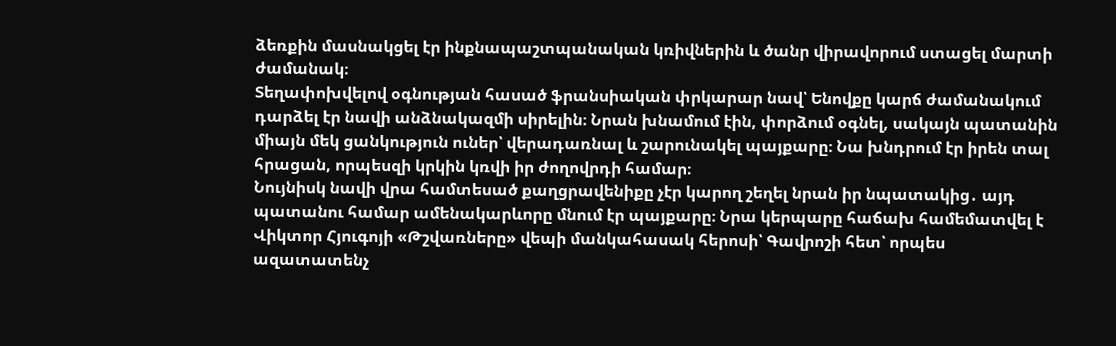ձեռքին մասնակցել էր ինքնապաշտպանական կռիվներին և ծանր վիրավորում ստացել մարտի ժամանակ։
Տեղափոխվելով օգնության հասած ֆրանսիական փրկարար նավ՝ Ենովքը կարճ ժամանակում դարձել էր նավի անձնակազմի սիրելին։ Նրան խնամում էին, փորձում օգնել, սակայն պատանին միայն մեկ ցանկություն ուներ՝ վերադառնալ և շարունակել պայքարը։ Նա խնդրում էր իրեն տալ հրացան, որպեսզի կրկին կռվի իր ժողովրդի համար։
Նույնիսկ նավի վրա համտեսած քաղցրավենիքը չէր կարող շեղել նրան իր նպատակից․ այդ պատանու համար ամենակարևորը մնում էր պայքարը։ Նրա կերպարը հաճախ համեմատվել է Վիկտոր Հյուգոյի «Թշվառները» վեպի մանկահասակ հերոսի՝ Գավրոշի հետ՝ որպես ազատատենչ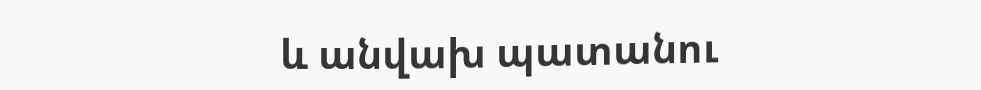և անվախ պատանու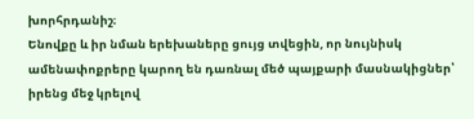խորհրդանիշ։
Ենովքը և իր նման երեխաները ցույց տվեցին, որ նույնիսկ ամենափոքրերը կարող են դառնալ մեծ պայքարի մասնակիցներ՝ իրենց մեջ կրելով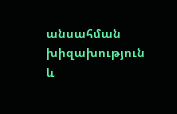անսահման խիզախություն և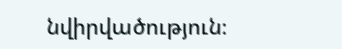նվիրվածություն։